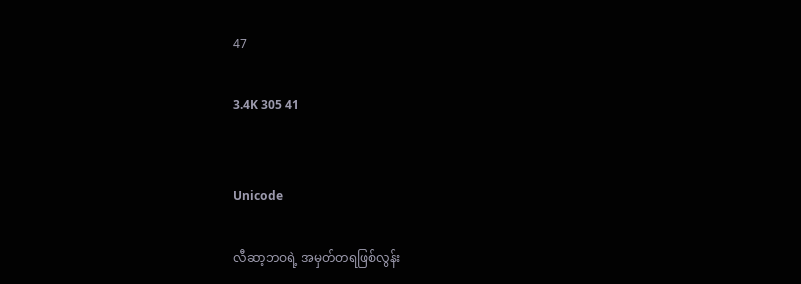47

3.4K 305 41


Unicode

လီဆာ့ဘဝရဲ့ အမှတ်တရဖြစ်လွန်း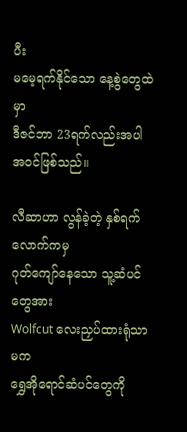ပီး
မမေ့ရက်နိုင်သော နေ့စွဲတွေထဲမှာ
ဒီဇင်ဘာ 23ရက်လည်းအပါအဝင်ဖြစ်သည်။

လီဆာဟာ လွန်ခဲ့တဲ့ နှစ်ရက်လောက်ကမှ
ဂုတ်ကျော်နေသော သူ့ဆံပင်တွေအား
Wolfcut လေးညှပ်ထားရုံသာမက
ရွှေအိုရောင်ဆံပင်တွေကို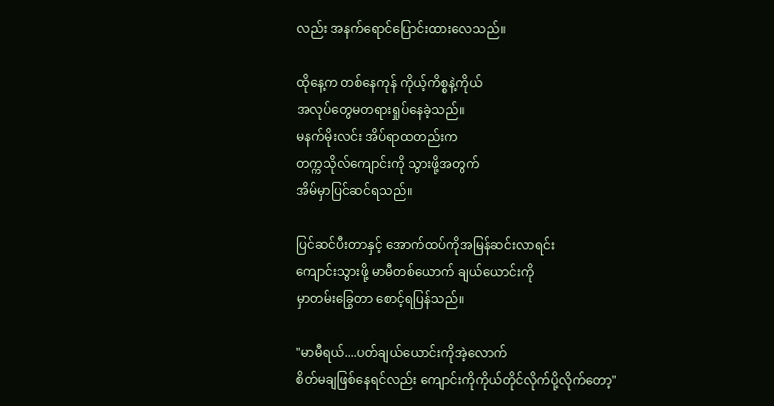လည်း အနက်ရောင်ပြောင်းထားလေသည်။

ထိုနေ့က တစ်နေကုန် ကိုယ့်ကိစ္စနဲ့ကိုယ်
အလုပ်တွေမတရားရှုပ်နေခဲ့သည်။
မနက်မိုးလင်း အိပ်ရာထတည်းက
တက္ကသိုလ်ကျောင်းကို သွားဖို့အတွက်
အိမ်မှာပြင်ဆင်ရသည်။

ပြင်ဆင်ပီးတာနှင့် အောက်ထပ်ကိုအမြန်ဆင်းလာရင်း
ကျောင်းသွားဖို့ မာမီတစ်ယောက် ချယ်ယောင်းကို
မှာတမ်းခြွေတာ စောင့်ရပြန်သည်။

"မာမီရယ်....ပတ်ချယ်ယောင်းကိုအဲ့လောက်
စိတ်မချဖြစ်နေရင်လည်း ကျောင်းကိုကိုယ်တိုင်လိုက်ပို့လိုက်တော့"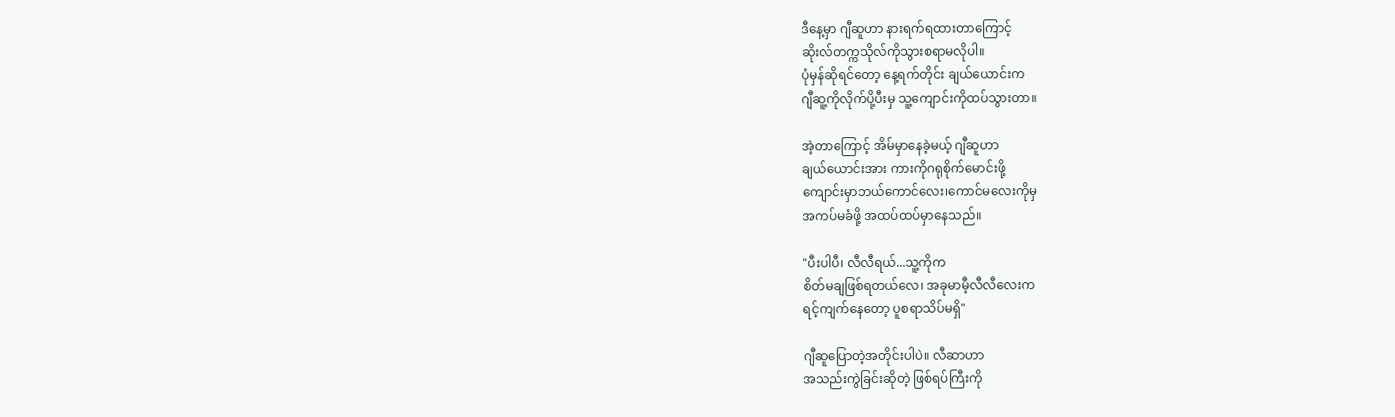ဒီနေ့မှာ ဂျီဆူဟာ နားရက်ရထားတာကြောင့်
ဆိုးလ်တက္ကသိုလ်ကိုသွားစရာမလိုပါ။
ပုံမှန်ဆိုရင်တော့ နေ့ရက်တိုင်း ချယ်ယောင်းက
ဂျီဆူ့ကိုလိုက်ပို့ပီးမှ သူ့ကျောင်းကိုထပ်သွားတာ။

အဲ့တာကြောင့် အိမ်မှာနေခဲ့မယ့် ဂျီဆူဟာ
ချယ်ယောင်းအား ကားကိုဂရုစိုက်မောင်းဖို့
ကျောင်းမှာဘယ်ကောင်လေး၊ကောင်မလေးကိုမှ
အကပ်မခံဖို့ အထပ်ထပ်မှာနေသည်။

"ပီးပါပီ၊ လီလီရယ်...သူ့ကိုက
စိတ်မချဖြစ်ရတယ်လေ၊ အခုမာမီ့လီလီလေးက
ရင့်ကျက်နေတော့ ပူစရာသိပ်မရှိ"

ဂျီဆူပြောတဲ့အတိုင်းပါပဲ။ လီဆာဟာ
အသည်းကွဲခြင်းဆိုတဲ့ ဖြစ်ရပ်ကြီးကို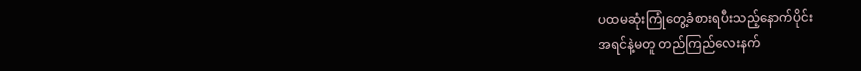ပထမဆုံးကြုံတွေ့ခံစားရပီးသည့်နောက်ပိုင်း
အရင်နဲ့မတူ တည်ကြည်လေးနက်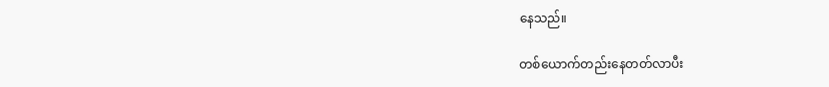နေသည်။

တစ်ယောက်တည်းနေတတ်လာပီး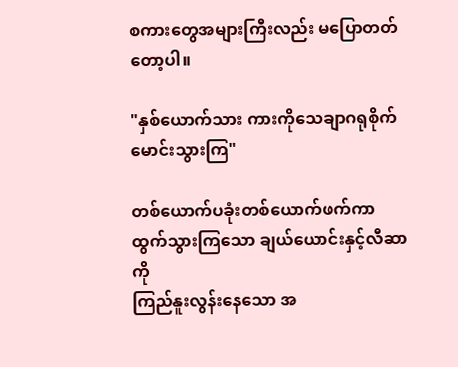စကားတွေအများကြီးလည်း မပြောတတ်တော့ပါ။

"နှစ်ယောက်သား ကားကိုသေချာဂရုစိုက်မောင်းသွားကြ"

တစ်ယောက်ပခုံးတစ်ယောက်ဖက်ကာ
ထွက်သွားကြသော ချယ်ယောင်းနှင့်လီဆာကို
ကြည်နူးလွန်းနေသော အ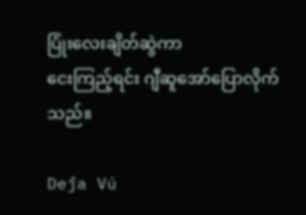ပြုံးလေးချိတ်ဆွဲကာ
ငေးကြည့်ရင်း ဂျီဆူအော်ပြောလိုက်သည်။

Deĵa Vú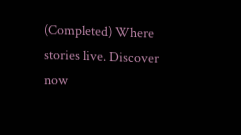(Completed) Where stories live. Discover now